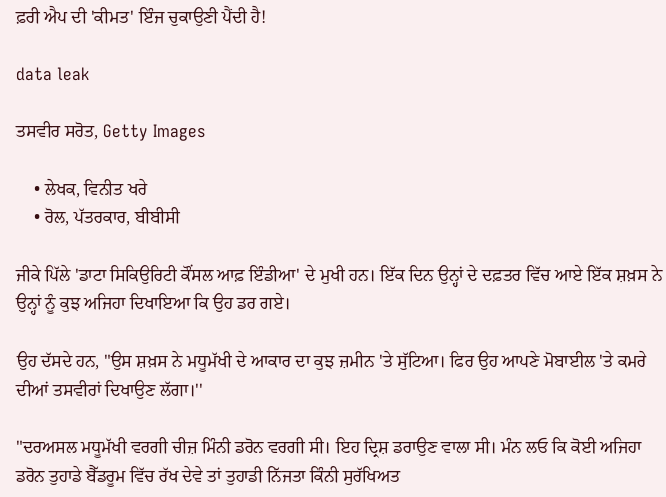ਫ਼ਰੀ ਐਪ ਦੀ 'ਕੀਮਤ' ਇੰਜ ਚੁਕਾਉਣੀ ਪੈਂਦੀ ਹੈ!

data leak

ਤਸਵੀਰ ਸਰੋਤ, Getty Images

    • ਲੇਖਕ, ਵਿਨੀਤ ਖਰੇ
    • ਰੋਲ, ਪੱਤਰਕਾਰ, ਬੀਬੀਸੀ

ਜੀਕੇ ਪਿੱਲੇ 'ਡਾਟਾ ਸਿਕਿਉਰਿਟੀ ਕੌਂਸਲ ਆਫ਼ ਇੰਡੀਆ' ਦੇ ਮੁਖੀ ਹਨ। ਇੱਕ ਦਿਨ ਉਨ੍ਹਾਂ ਦੇ ਦਫ਼ਤਰ ਵਿੱਚ ਆਏ ਇੱਕ ਸ਼ਖ਼ਸ ਨੇ ਉਨ੍ਹਾਂ ਨੂੰ ਕੁਝ ਅਜਿਹਾ ਦਿਖਾਇਆ ਕਿ ਉਹ ਡਰ ਗਏ।

ਉਹ ਦੱਸਦੇ ਹਨ, "ਉਸ ਸ਼ਖ਼ਸ ਨੇ ਮਧੂਮੱਖੀ ਦੇ ਆਕਾਰ ਦਾ ਕੁਝ ਜ਼ਮੀਨ 'ਤੇ ਸੁੱਟਿਆ। ਫਿਰ ਉਹ ਆਪਣੇ ਮੋਬਾਈਲ 'ਤੇ ਕਮਰੇ ਦੀਆਂ ਤਸਵੀਰਾਂ ਦਿਖਾਉਣ ਲੱਗਾ।''

"ਦਰਅਸਲ ਮਧੂਮੱਖੀ ਵਰਗੀ ਚੀਜ਼ ਮਿੰਨੀ ਡਰੋਨ ਵਰਗੀ ਸੀ। ਇਹ ਦ੍ਰਿਸ਼ ਡਰਾਉਣ ਵਾਲਾ ਸੀ। ਮੰਨ ਲਓ ਕਿ ਕੋਈ ਅਜਿਹਾ ਡਰੋਨ ਤੁਹਾਡੇ ਬੈੱਡਰੂਮ ਵਿੱਚ ਰੱਖ ਦੇਵੇ ਤਾਂ ਤੁਹਾਡੀ ਨਿੱਜਤਾ ਕਿੰਨੀ ਸੁਰੱਖਿਅਤ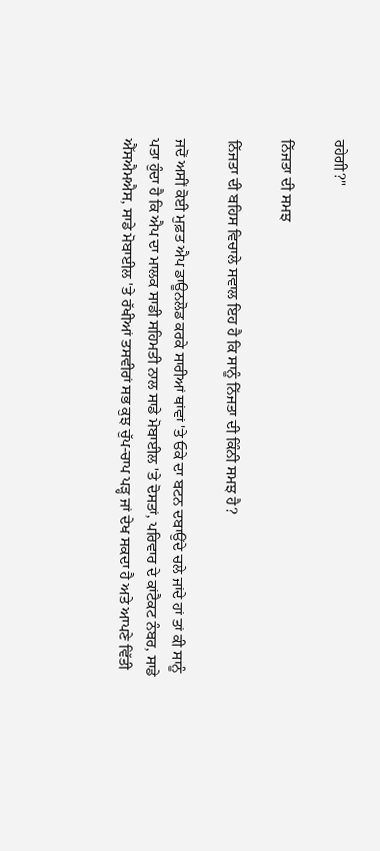ਰਹੇਗੀ?"

ਨਿੱਜਤਾ ਦੀ ਸਮਝ

ਨਿੱਜਤਾ ਦੀ ਬਹਿਸ ਵਿਚਾਲੇ ਸਵਾਲ ਇਹ ਹੈ ਕਿ ਸਾਨੂੰ ਨਿੱਜਤਾ ਦੀ ਕਿੰਨੀ ਸਮਝ ਹੈ?

ਜਦੋਂ ਅਸੀਂ ਕੋਈ ਮੁਫ਼ਤ ਐਪ ਡਾਊਨਲੋਡ ਕਰਕੇ ਸਾਰੀਆਂ ਥਾਂਵਾਂ 'ਤੇ ਓਕੇ ਦਾ ਬਟਨ ਦਬਾਉਂਦੇ ਚਲੇ ਜਾਂਦੇ ਹਾਂ ਤਾਂ ਕੀ ਸਾਨੂੰ ਪਤਾ ਹੁੰਦਾ ਹੈ ਕਿ ਐਪ ਦਾ ਮਾਲਕ ਸਾਡੀ ਸਹਿਮਤੀ ਨਾਲ ਸਾਡੇ ਮੋਬਾਈਲ 'ਤੇ ਦੋਸਤਾਂ, ਪਰਿਵਾਰ ਦੇ ਕਾਂਟੈਕਟ ਨੰਬਰ, ਸਾਡੇ ਐੱਸਐਮਐਸ, ਸਾਡੇ ਮੋਬਾਈਲ 'ਤੇ ਰੱਖੀਆਂ ਤਸਵੀਰਾਂ ਸਭ ਕੁਝ ਚੁੱਪ-ਚਾਪ ਪੜ੍ਹ ਜਾਂ ਦੇਖ ਸਕਦਾ ਹੈ ਅਤੇ ਆਪਣੇ ਵਿੱਤੀ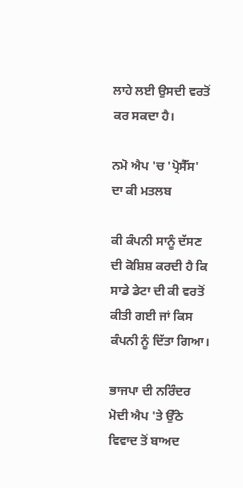ਲਾਹੇ ਲਈ ਉਸਦੀ ਵਰਤੋਂ ਕਰ ਸਕਦਾ ਹੈ।

ਨਮੋ ਐਪ 'ਚ 'ਪ੍ਰੋਸੈੱਸ' ਦਾ ਕੀ ਮਤਲਬ

ਕੀ ਕੰਪਨੀ ਸਾਨੂੰ ਦੱਸਣ ਦੀ ਕੋਸ਼ਿਸ਼ ਕਰਦੀ ਹੈ ਕਿ ਸਾਡੇ ਡੇਟਾ ਦੀ ਕੀ ਵਰਤੋਂ ਕੀਤੀ ਗਈ ਜਾਂ ਕਿਸ ਕੰਪਨੀ ਨੂੰ ਦਿੱਤਾ ਗਿਆ।

ਭਾਜਪਾ ਦੀ ਨਰਿੰਦਰ ਮੋਦੀ ਐਪ 'ਤੇ ਉੱਠੇ ਵਿਵਾਦ ਤੋਂ ਬਾਅਦ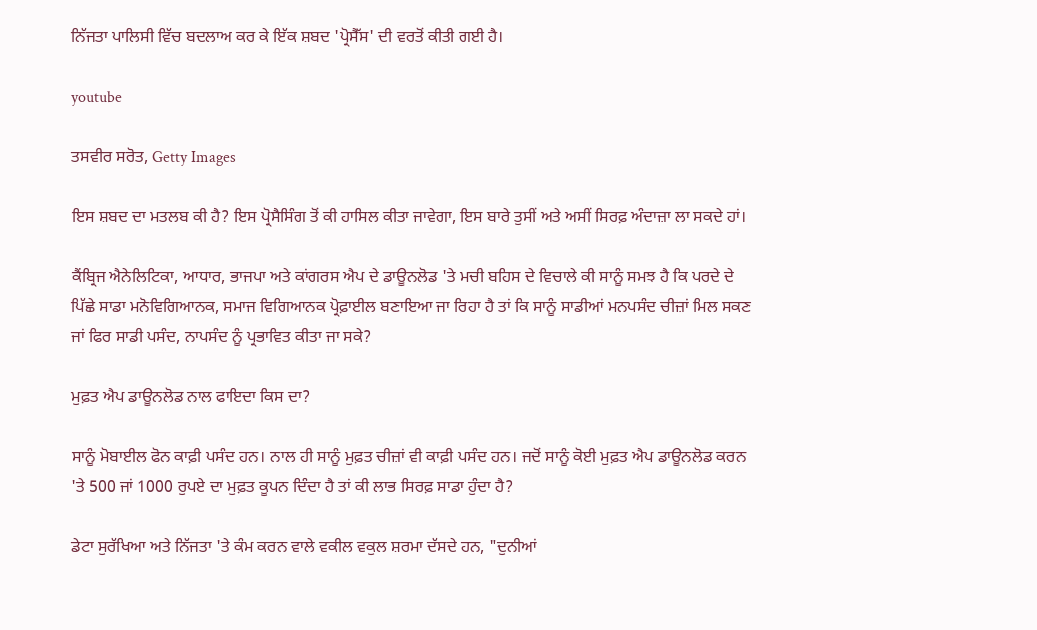ਨਿੱਜਤਾ ਪਾਲਿਸੀ ਵਿੱਚ ਬਦਲਾਅ ਕਰ ਕੇ ਇੱਕ ਸ਼ਬਦ 'ਪ੍ਰੋਸੈੱਸ' ਦੀ ਵਰਤੋਂ ਕੀਤੀ ਗਈ ਹੈ।

youtube

ਤਸਵੀਰ ਸਰੋਤ, Getty Images

ਇਸ ਸ਼ਬਦ ਦਾ ਮਤਲਬ ਕੀ ਹੈ? ਇਸ ਪ੍ਰੋਸੈਸਿੰਗ ਤੋਂ ਕੀ ਹਾਸਿਲ ਕੀਤਾ ਜਾਵੇਗਾ, ਇਸ ਬਾਰੇ ਤੁਸੀਂ ਅਤੇ ਅਸੀਂ ਸਿਰਫ਼ ਅੰਦਾਜ਼ਾ ਲਾ ਸਕਦੇ ਹਾਂ।

ਕੈਂਬ੍ਰਿਜ ਐਨੇਲਿਟਿਕਾ, ਆਧਾਰ, ਭਾਜਪਾ ਅਤੇ ਕਾਂਗਰਸ ਐਪ ਦੇ ਡਾਊਨਲੋਡ 'ਤੇ ਮਚੀ ਬਹਿਸ ਦੇ ਵਿਚਾਲੇ ਕੀ ਸਾਨੂੰ ਸਮਝ ਹੈ ਕਿ ਪਰਦੇ ਦੇ ਪਿੱਛੇ ਸਾਡਾ ਮਨੋਵਿਗਿਆਨਕ, ਸਮਾਜ ਵਿਗਿਆਨਕ ਪ੍ਰੋਫ਼ਾਈਲ ਬਣਾਇਆ ਜਾ ਰਿਹਾ ਹੈ ਤਾਂ ਕਿ ਸਾਨੂੰ ਸਾਡੀਆਂ ਮਨਪਸੰਦ ਚੀਜ਼ਾਂ ਮਿਲ ਸਕਣ ਜਾਂ ਫਿਰ ਸਾਡੀ ਪਸੰਦ, ਨਾਪਸੰਦ ਨੂੰ ਪ੍ਰਭਾਵਿਤ ਕੀਤਾ ਜਾ ਸਕੇ?

ਮੁਫ਼ਤ ਐਪ ਡਾਊਨਲੋਡ ਨਾਲ ਫਾਇਦਾ ਕਿਸ ਦਾ?

ਸਾਨੂੰ ਮੋਬਾਈਲ ਫੋਨ ਕਾਫ਼ੀ ਪਸੰਦ ਹਨ। ਨਾਲ ਹੀ ਸਾਨੂੰ ਮੁਫ਼ਤ ਚੀਜ਼ਾਂ ਵੀ ਕਾਫ਼ੀ ਪਸੰਦ ਹਨ। ਜਦੋਂ ਸਾਨੂੰ ਕੋਈ ਮੁਫ਼ਤ ਐਪ ਡਾਊਨਲੋਡ ਕਰਨ 'ਤੇ 500 ਜਾਂ 1000 ਰੁਪਏ ਦਾ ਮੁਫ਼ਤ ਕੂਪਨ ਦਿੰਦਾ ਹੈ ਤਾਂ ਕੀ ਲਾਭ ਸਿਰਫ਼ ਸਾਡਾ ਹੁੰਦਾ ਹੈ?

ਡੇਟਾ ਸੁਰੱਖਿਆ ਅਤੇ ਨਿੱਜਤਾ 'ਤੇ ਕੰਮ ਕਰਨ ਵਾਲੇ ਵਕੀਲ ਵਕੁਲ ਸ਼ਰਮਾ ਦੱਸਦੇ ਹਨ, "ਦੁਨੀਆਂ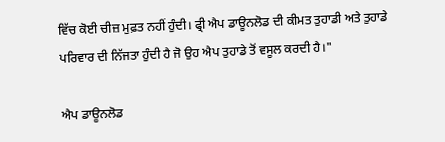ਵਿੱਚ ਕੋਈ ਚੀਜ਼ ਮੁਫ਼ਤ ਨਹੀਂ ਹੁੰਦੀ। ਫ੍ਰੀ ਐਪ ਡਾਊਨਲੋਡ ਦੀ ਕੀਮਤ ਤੁਹਾਡੀ ਅਤੇ ਤੁਹਾਡੇ ਪਰਿਵਾਰ ਦੀ ਨਿੱਜਤਾ ਹੁੰਦੀ ਹੈ ਜੋ ਉਹ ਐਪ ਤੁਹਾਡੇ ਤੋਂ ਵਸੂਲ ਕਰਦੀ ਹੈ।"

ਐਪ ਡਾਊਨਲੋਡ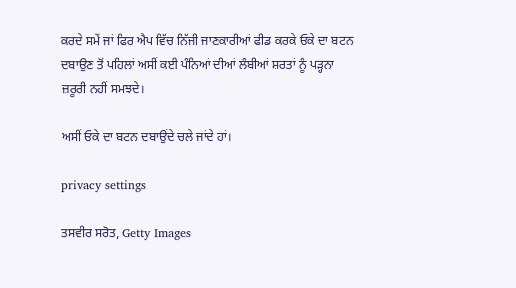ਕਰਦੇ ਸਮੇਂ ਜਾਂ ਫਿਰ ਐਪ ਵਿੱਚ ਨਿੱਜੀ ਜਾਣਕਾਰੀਆਂ ਫੀਡ ਕਰਕੇ ਓਕੇ ਦਾ ਬਟਨ ਦਬਾਉਣ ਤੋਂ ਪਹਿਲਾਂ ਅਸੀਂ ਕਈ ਪੰਨਿਆਂ ਦੀਆਂ ਲੰਬੀਆਂ ਸ਼ਰਤਾਂ ਨੂੰ ਪੜ੍ਹਨਾ ਜ਼ਰੂਰੀ ਨਹੀਂ ਸਮਝਦੇ।

ਅਸੀਂ ਓਕੇ ਦਾ ਬਟਨ ਦਬਾਉਂਦੇ ਚਲੇ ਜਾਂਦੇ ਹਾਂ।

privacy settings

ਤਸਵੀਰ ਸਰੋਤ, Getty Images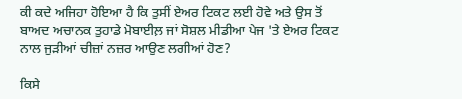ਕੀ ਕਦੇ ਅਜਿਹਾ ਹੋਇਆ ਹੈ ਕਿ ਤੁਸੀਂ ਏਅਰ ਟਿਕਟ ਲਈ ਹੋਵੇ ਅਤੇ ਉਸ ਤੋਂ ਬਾਅਦ ਅਚਾਨਕ ਤੁਹਾਡੇ ਮੋਬਾਈਲ਼ ਜਾਂ ਸੋਸ਼ਲ ਮੀਡੀਆ ਪੇਜ 'ਤੇ ਏਅਰ ਟਿਕਟ ਨਾਲ ਜੁੜੀਆਂ ਚੀਜ਼ਾਂ ਨਜ਼ਰ ਆਉਣ ਲਗੀਆਂ ਹੋਣ?

ਕਿਸੇ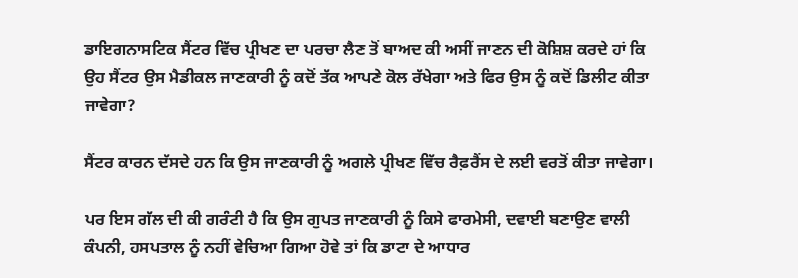ਡਾਇਗਨਾਸਟਿਕ ਸੈਂਟਰ ਵਿੱਚ ਪ੍ਰੀਖਣ ਦਾ ਪਰਚਾ ਲੈਣ ਤੋਂ ਬਾਅਦ ਕੀ ਅਸੀਂ ਜਾਣਨ ਦੀ ਕੋਸ਼ਿਸ਼ ਕਰਦੇ ਹਾਂ ਕਿ ਉਹ ਸੈਂਟਰ ਉਸ ਮੈਡੀਕਲ ਜਾਣਕਾਰੀ ਨੂੰ ਕਦੋਂ ਤੱਕ ਆਪਣੇ ਕੋਲ ਰੱਖੇਗਾ ਅਤੇ ਫਿਰ ਉਸ ਨੂੰ ਕਦੋਂ ਡਿਲੀਟ ਕੀਤਾ ਜਾਵੇਗਾ?

ਸੈਂਟਰ ਕਾਰਨ ਦੱਸਦੇ ਹਨ ਕਿ ਉਸ ਜਾਣਕਾਰੀ ਨੂੰ ਅਗਲੇ ਪ੍ਰੀਖਣ ਵਿੱਚ ਰੈਫ਼ਰੈਂਸ ਦੇ ਲਈ ਵਰਤੋਂ ਕੀਤਾ ਜਾਵੇਗਾ।

ਪਰ ਇਸ ਗੱਲ ਦੀ ਕੀ ਗਰੰਟੀ ਹੈ ਕਿ ਉਸ ਗੁਪਤ ਜਾਣਕਾਰੀ ਨੂੰ ਕਿਸੇ ਫਾਰਮੇਸੀ, ਦਵਾਈ ਬਣਾਉਣ ਵਾਲੀ ਕੰਪਨੀ, ਹਸਪਤਾਲ ਨੂੰ ਨਹੀਂ ਵੇਚਿਆ ਗਿਆ ਹੋਵੇ ਤਾਂ ਕਿ ਡਾਟਾ ਦੇ ਆਧਾਰ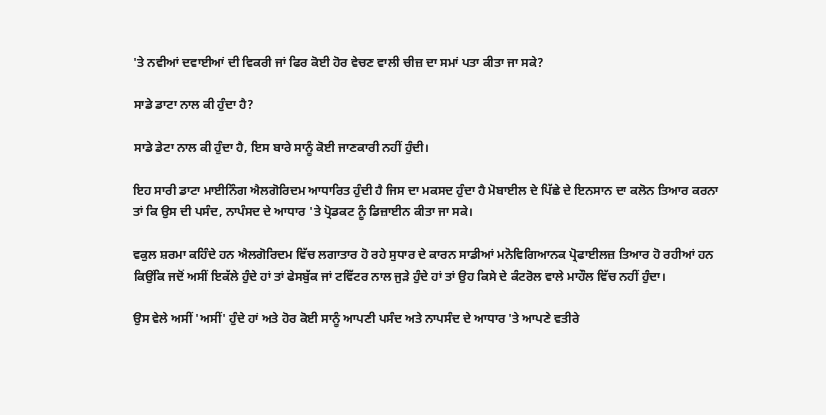'ਤੇ ਨਵੀਆਂ ਦਵਾਈਆਂ ਦੀ ਵਿਕਰੀ ਜਾਂ ਫਿਰ ਕੋਈ ਹੋਰ ਵੇਚਣ ਵਾਲੀ ਚੀਜ਼ ਦਾ ਸਮਾਂ ਪਤਾ ਕੀਤਾ ਜਾ ਸਕੇ?

ਸਾਡੇ ਡਾਟਾ ਨਾਲ ਕੀ ਹੁੰਦਾ ਹੈ?

ਸਾਡੇ ਡੇਟਾ ਨਾਲ ਕੀ ਹੁੰਦਾ ਹੈ, ਇਸ ਬਾਰੇ ਸਾਨੂੰ ਕੋਈ ਜਾਣਕਾਰੀ ਨਹੀਂ ਹੁੰਦੀ।

ਇਹ ਸਾਰੀ ਡਾਟਾ ਮਾਈਨਿੰਗ ਐਲਗੋਰਿਦਮ ਆਧਾਰਿਤ ਹੁੰਦੀ ਹੈ ਜਿਸ ਦਾ ਮਕਸਦ ਹੁੰਦਾ ਹੈ ਮੋਬਾਈਲ ਦੇ ਪਿੱਛੇ ਦੇ ਇਨਸਾਨ ਦਾ ਕਲੋਨ ਤਿਆਰ ਕਰਨਾ ਤਾਂ ਕਿ ਉਸ ਦੀ ਪਸੰਦ, ਨਾਪੰਸਦ ਦੇ ਆਧਾਰ 'ਤੇ ਪ੍ਰੋਡਕਟ ਨੂੰ ਡਿਜ਼ਾਈਨ ਕੀਤਾ ਜਾ ਸਕੇ।

ਵਕੁਲ ਸ਼ਰਮਾ ਕਹਿੰਦੇ ਹਨ ਐਲਗੋਰਿਦਮ ਵਿੱਚ ਲਗਾਤਾਰ ਹੋ ਰਹੇ ਸੁਧਾਰ ਦੇ ਕਾਰਨ ਸਾਡੀਆਂ ਮਨੋਵਿਗਿਆਨਕ ਪ੍ਰੋਫਾਈਲਜ਼ ਤਿਆਰ ਹੋ ਰਹੀਆਂ ਹਨ ਕਿਉਂਕਿ ਜਦੋਂ ਅਸੀਂ ਇਕੱਲੇ ਹੁੰਦੇ ਹਾਂ ਤਾਂ ਫੇਸਬੁੱਕ ਜਾਂ ਟਵਿੱਟਰ ਨਾਲ ਜੁੜੇ ਹੁੰਦੇ ਹਾਂ ਤਾਂ ਉਹ ਕਿਸੇ ਦੇ ਕੰਟਰੋਲ ਵਾਲੇ ਮਾਹੌਲ ਵਿੱਚ ਨਹੀਂ ਹੁੰਦਾ।

ਉਸ ਵੇਲੇ ਅਸੀਂ 'ਅਸੀਂ' ਹੁੰਦੇ ਹਾਂ ਅਤੇ ਹੋਰ ਕੋਈ ਸਾਨੂੰ ਆਪਣੀ ਪਸੰਦ ਅਤੇ ਨਾਪਸੰਦ ਦੇ ਆਧਾਰ 'ਤੇ ਆਪਣੇ ਵਤੀਰੇ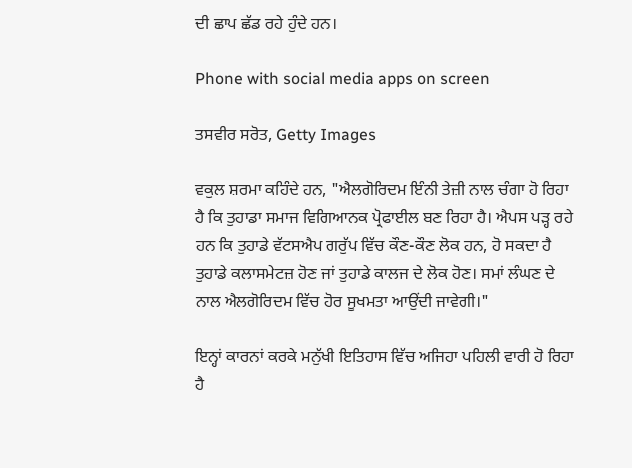ਦੀ ਛਾਪ ਛੱਡ ਰਹੇ ਹੁੰਦੇ ਹਨ।

Phone with social media apps on screen

ਤਸਵੀਰ ਸਰੋਤ, Getty Images

ਵਕੁਲ ਸ਼ਰਮਾ ਕਹਿੰਦੇ ਹਨ, "ਐਲਗੋਰਿਦਮ ਇੰਨੀ ਤੇਜ਼ੀ ਨਾਲ ਚੰਗਾ ਹੋ ਰਿਹਾ ਹੈ ਕਿ ਤੁਹਾਡਾ ਸਮਾਜ ਵਿਗਿਆਨਕ ਪ੍ਰੋਫਾਈਲ ਬਣ ਰਿਹਾ ਹੈ। ਐਪਸ ਪੜ੍ਹ ਰਹੇ ਹਨ ਕਿ ਤੁਹਾਡੇ ਵੱਟਸਐਪ ਗਰੁੱਪ ਵਿੱਚ ਕੌਣ-ਕੌਣ ਲੋਕ ਹਨ, ਹੋ ਸਕਦਾ ਹੈ ਤੁਹਾਡੇ ਕਲਾਸਮੇਟਜ਼ ਹੋਣ ਜਾਂ ਤੁਹਾਡੇ ਕਾਲਜ ਦੇ ਲੋਕ ਹੋਣ। ਸਮਾਂ ਲੰਘਣ ਦੇ ਨਾਲ ਐਲਗੋਰਿਦਮ ਵਿੱਚ ਹੋਰ ਸੂਖਮਤਾ ਆਉਂਦੀ ਜਾਵੇਗੀ।"

ਇਨ੍ਹਾਂ ਕਾਰਨਾਂ ਕਰਕੇ ਮਨੁੱਖੀ ਇਤਿਹਾਸ ਵਿੱਚ ਅਜਿਹਾ ਪਹਿਲੀ ਵਾਰੀ ਹੋ ਰਿਹਾ ਹੈ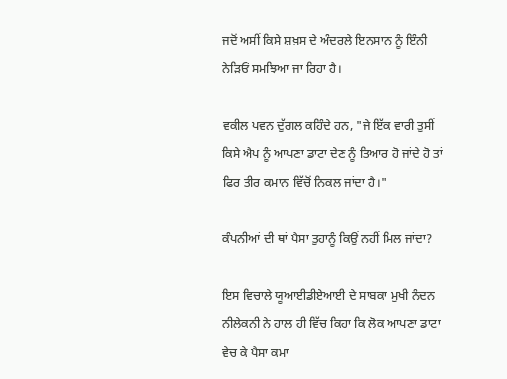ਜਦੋਂ ਅਸੀਂ ਕਿਸੇ ਸ਼ਖ਼ਸ ਦੇ ਅੰਦਰਲੇ ਇਨਸਾਨ ਨੂੰ ਇੰਨੀ ਨੇੜਿਓਂ ਸਮਝਿਆ ਜਾ ਰਿਹਾ ਹੈ।

ਵਕੀਲ ਪਵਨ ਦੁੱਗਲ ਕਹਿੰਦੇ ਹਨ, "ਜੇ ਇੱਕ ਵਾਰੀ ਤੁਸੀਂ ਕਿਸੇ ਐਪ ਨੂੰ ਆਪਣਾ ਡਾਟਾ ਦੇਣ ਨੂੰ ਤਿਆਰ ਹੋ ਜਾਂਦੇ ਹੋ ਤਾਂ ਫਿਰ ਤੀਰ ਕਮਾਨ ਵਿੱਚੋਂ ਨਿਕਲ ਜਾਂਦਾ ਹੈ।"

ਕੰਪਨੀਆਂ ਦੀ ਥਾਂ ਪੈਸਾ ਤੁਹਾਨੂੰ ਕਿਉਂ ਨਹੀਂ ਮਿਲ ਜਾਂਦਾ?

ਇਸ ਵਿਚਾਲੇ ਯੂਆਈਡੀਏਆਈ ਦੇ ਸਾਬਕਾ ਮੁਖੀ ਨੰਦਨ ਨੀਲੇਕਨੀ ਨੇ ਹਾਲ ਹੀ ਵਿੱਚ ਕਿਹਾ ਕਿ ਲੋਕ ਆਪਣਾ ਡਾਟਾ ਵੇਚ ਕੇ ਪੈਸਾ ਕਮਾ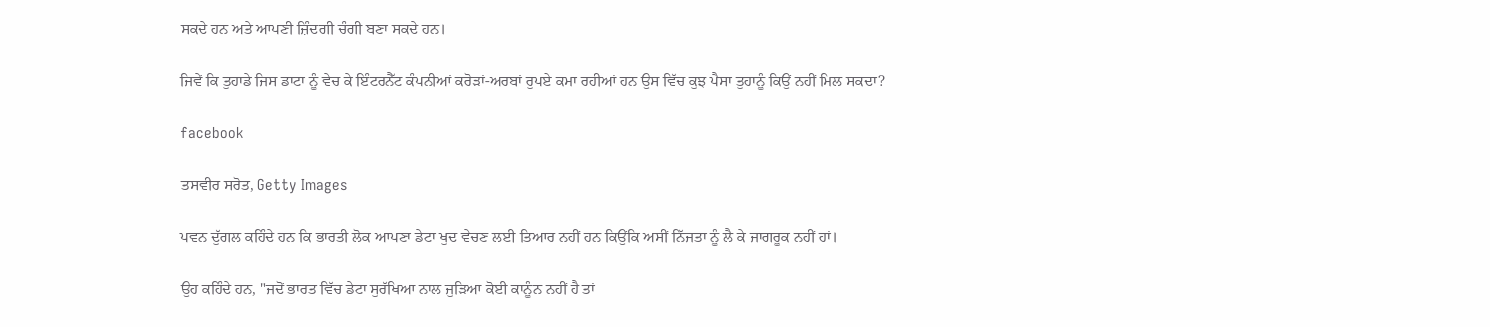ਸਕਦੇ ਹਨ ਅਤੇ ਆਪਣੀ ਜ਼ਿੰਦਗੀ ਚੰਗੀ ਬਣਾ ਸਕਦੇ ਹਨ।

ਜਿਵੇਂ ਕਿ ਤੁਹਾਡੇ ਜਿਸ ਡਾਟਾ ਨੂੰ ਵੇਚ ਕੇ ਇੰਟਰਨੈੱਟ ਕੰਪਨੀਆਂ ਕਰੋੜਾਂ-ਅਰਬਾਂ ਰੁਪਏ ਕਮਾ ਰਹੀਆਂ ਹਨ ਉਸ ਵਿੱਚ ਕੁਝ ਪੈਸਾ ਤੁਹਾਨੂੰ ਕਿਉਂ ਨਹੀਂ ਮਿਲ ਸਕਦਾ?

facebook

ਤਸਵੀਰ ਸਰੋਤ, Getty Images

ਪਵਨ ਦੁੱਗਲ ਕਹਿੰਦੇ ਹਨ ਕਿ ਭਾਰਤੀ ਲੋਕ ਆਪਣਾ ਡੇਟਾ ਖੁਦ ਵੇਚਣ ਲਈ ਤਿਆਰ ਨਹੀਂ ਹਨ ਕਿਉਂਕਿ ਅਸੀਂ ਨਿੱਜਤਾ ਨੂੰ ਲੈ ਕੇ ਜਾਗਰੂਕ ਨਹੀਂ ਹਾਂ।

ਉਹ ਕਹਿੰਦੇ ਹਨ, "ਜਦੋਂ ਭਾਰਤ ਵਿੱਚ ਡੇਟਾ ਸੁਰੱਖਿਆ ਨਾਲ ਜੁੜਿਆ ਕੋਈ ਕਾਨੂੰਨ ਨਹੀਂ ਹੈ ਤਾਂ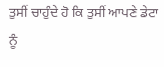ਤੁਸੀਂ ਚਾਹੁੰਦੇ ਹੋ ਕਿ ਤੁਸੀਂ ਆਪਣੇ ਡੇਟਾ ਨੂੰ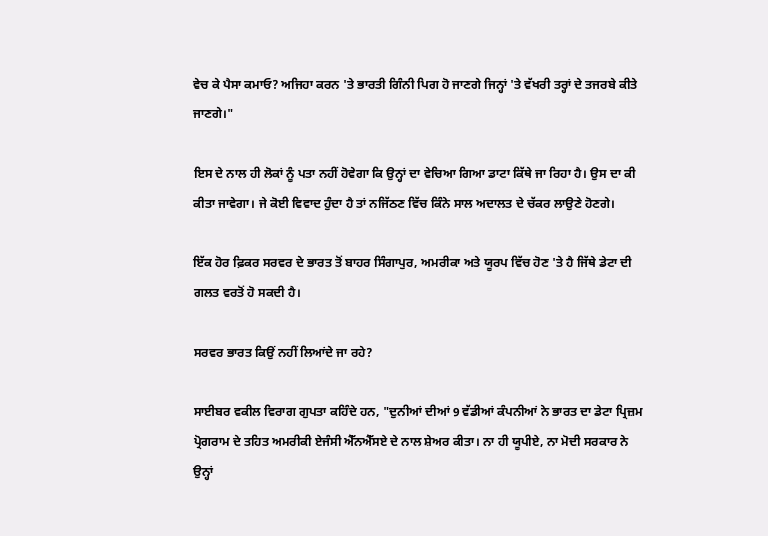ਵੇਚ ਕੇ ਪੈਸਾ ਕਮਾਓ? ਅਜਿਹਾ ਕਰਨ 'ਤੇ ਭਾਰਤੀ ਗਿੰਨੀ ਪਿਗ ਹੋ ਜਾਣਗੇ ਜਿਨ੍ਹਾਂ 'ਤੇ ਵੱਖਰੀ ਤਰ੍ਹਾਂ ਦੇ ਤਜਰਬੇ ਕੀਤੇ ਜਾਣਗੇ।"

ਇਸ ਦੇ ਨਾਲ ਹੀ ਲੋਕਾਂ ਨੂੰ ਪਤਾ ਨਹੀਂ ਹੋਵੇਗਾ ਕਿ ਉਨ੍ਹਾਂ ਦਾ ਵੇਚਿਆ ਗਿਆ ਡਾਟਾ ਕਿੱਥੇ ਜਾ ਰਿਹਾ ਹੈ। ਉਸ ਦਾ ਕੀ ਕੀਤਾ ਜਾਵੇਗਾ। ਜੇ ਕੋਈ ਵਿਵਾਦ ਹੁੰਦਾ ਹੈ ਤਾਂ ਨਜਿੱਠਣ ਵਿੱਚ ਕਿੰਨੇ ਸਾਲ ਅਦਾਲਤ ਦੇ ਚੱਕਰ ਲਾਉਣੇ ਹੋਣਗੇ।

ਇੱਕ ਹੋਰ ਫ਼ਿਕਰ ਸਰਵਰ ਦੇ ਭਾਰਤ ਤੋਂ ਬਾਹਰ ਸਿੰਗਾਪੁਰ, ਅਮਰੀਕਾ ਅਤੇ ਯੂਰਪ ਵਿੱਚ ਹੋਣ 'ਤੇ ਹੈ ਜਿੱਥੇ ਡੇਟਾ ਦੀ ਗਲਤ ਵਰਤੋਂ ਹੋ ਸਕਦੀ ਹੈ।

ਸਰਵਰ ਭਾਰਤ ਕਿਉਂ ਨਹੀਂ ਲਿਆਂਦੇ ਜਾ ਰਹੇ?

ਸਾਈਬਰ ਵਕੀਲ ਵਿਰਾਗ ਗੁਪਤਾ ਕਹਿੰਦੇ ਹਨ, "ਦੁਨੀਆਂ ਦੀਆਂ 9 ਵੱਡੀਆਂ ਕੰਪਨੀਆਂ ਨੇ ਭਾਰਤ ਦਾ ਡੇਟਾ ਪ੍ਰਿਜ਼ਮ ਪ੍ਰੋਗਰਾਮ ਦੇ ਤਹਿਤ ਅਮਰੀਕੀ ਏਜੰਸੀ ਐੱਨਐੱਸਏ ਦੇ ਨਾਲ ਸ਼ੇਅਰ ਕੀਤਾ। ਨਾ ਹੀ ਯੂਪੀਏ, ਨਾ ਮੋਦੀ ਸਰਕਾਰ ਨੇ ਉਨ੍ਹਾਂ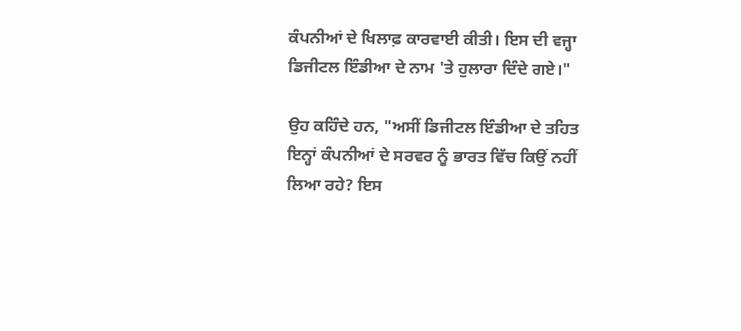ਕੰਪਨੀਆਂ ਦੇ ਖਿਲਾਫ਼ ਕਾਰਵਾਈ ਕੀਤੀ। ਇਸ ਦੀ ਵਜ੍ਹਾ ਡਿਜੀਟਲ ਇੰਡੀਆ ਦੇ ਨਾਮ 'ਤੇ ਹੁਲਾਰਾ ਦਿੰਦੇ ਗਏ।"

ਉਹ ਕਹਿੰਦੇ ਹਨ, "ਅਸੀਂ ਡਿਜੀਟਲ ਇੰਡੀਆ ਦੇ ਤਹਿਤ ਇਨ੍ਹਾਂ ਕੰਪਨੀਆਂ ਦੇ ਸਰਵਰ ਨੂੰ ਭਾਰਤ ਵਿੱਚ ਕਿਉਂ ਨਹੀਂ ਲਿਆ ਰਹੇ? ਇਸ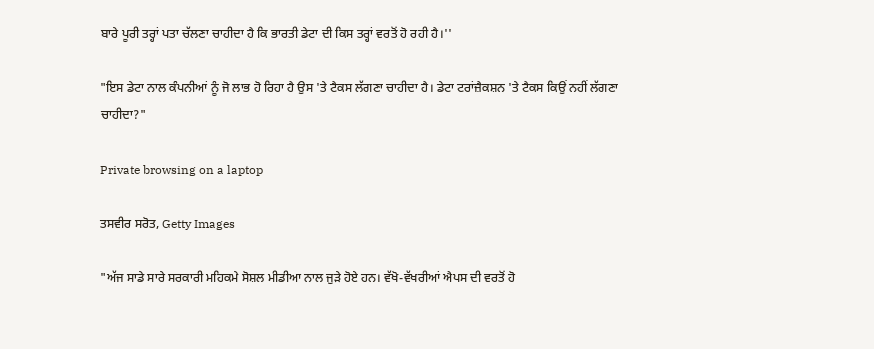ਬਾਰੇ ਪੂਰੀ ਤਰ੍ਹਾਂ ਪਤਾ ਚੱਲਣਾ ਚਾਹੀਦਾ ਹੈ ਕਿ ਭਾਰਤੀ ਡੇਟਾ ਦੀ ਕਿਸ ਤਰ੍ਹਾਂ ਵਰਤੋਂ ਹੋ ਰਹੀ ਹੈ।''

"ਇਸ ਡੇਟਾ ਨਾਲ ਕੰਪਨੀਆਂ ਨੂੰ ਜੋ ਲਾਭ ਹੋ ਰਿਹਾ ਹੈ ਉਸ 'ਤੇ ਟੈਕਸ ਲੱਗਣਾ ਚਾਹੀਦਾ ਹੈ। ਡੇਟਾ ਟਰਾਂਜ਼ੈਕਸ਼ਨ 'ਤੇ ਟੈਕਸ ਕਿਉਂ ਨਹੀਂ ਲੱਗਣਾ ਚਾਹੀਦਾ?"

Private browsing on a laptop

ਤਸਵੀਰ ਸਰੋਤ, Getty Images

"ਅੱਜ ਸਾਡੇ ਸਾਰੇ ਸਰਕਾਰੀ ਮਹਿਕਮੇ ਸੋਸ਼ਲ ਮੀਡੀਆ ਨਾਲ ਜੁੜੇ ਹੋਏ ਹਨ। ਵੱਖੋ-ਵੱਖਰੀਆਂ ਐਪਸ ਦੀ ਵਰਤੋਂ ਹੋ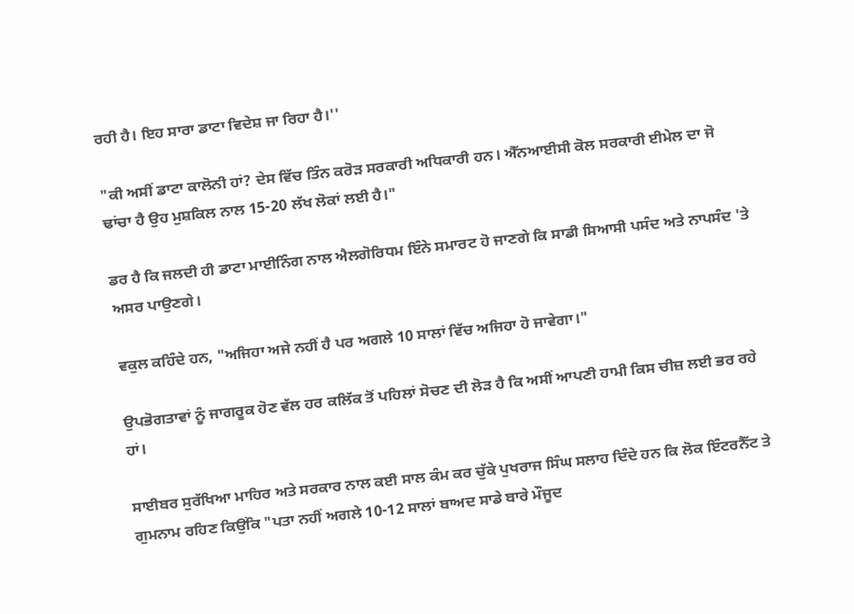ਰਹੀ ਹੈ। ਇਹ ਸਾਰਾ ਡਾਟਾ ਵਿਦੇਸ਼ ਜਾ ਰਿਹਾ ਹੈ।''

"ਕੀ ਅਸੀਂ ਡਾਟਾ ਕਾਲੋਨੀ ਹਾਂ? ਦੇਸ ਵਿੱਚ ਤਿੰਨ ਕਰੋੜ ਸਰਕਾਰੀ ਅਧਿਕਾਰੀ ਹਨ। ਐੱਨਆਈਸੀ ਕੋਲ ਸਰਕਾਰੀ ਈਮੇਲ ਦਾ ਜੋ ਢਾਂਚਾ ਹੈ ਉਹ ਮੁਸ਼ਕਿਲ ਨਾਲ 15-20 ਲੱਖ ਲੋਕਾਂ ਲਈ ਹੈ।"

ਡਰ ਹੈ ਕਿ ਜਲਦੀ ਹੀ ਡਾਟਾ ਮਾਈਨਿੰਗ ਨਾਲ ਐਲਗੋਰਿਧਮ ਇੰਨੇ ਸਮਾਰਟ ਹੋ ਜਾਣਗੇ ਕਿ ਸਾਡੀ ਸਿਆਸੀ ਪਸੰਦ ਅਤੇ ਨਾਪਸੰਦ 'ਤੇ ਅਸਰ ਪਾਉਣਗੇ।

ਵਕੁਲ ਕਹਿੰਦੇ ਹਨ, "ਅਜਿਹਾ ਅਜੇ ਨਹੀਂ ਹੈ ਪਰ ਅਗਲੇ 10 ਸਾਲਾਂ ਵਿੱਚ ਅਜਿਹਾ ਹੋ ਜਾਵੇਗਾ।"

ਉਪਭੋਗਤਾਵਾਂ ਨੂੰ ਜਾਗਰੂਕ ਹੋਣ ਵੱਲ ਹਰ ਕਲਿੱਕ ਤੋਂ ਪਹਿਲਾਂ ਸੋਚਣ ਦੀ ਲੋੜ ਹੈ ਕਿ ਅਸੀਂ ਆਪਣੀ ਹਾਮੀ ਕਿਸ ਚੀਜ਼ ਲਈ ਭਰ ਰਹੇ ਹਾਂ।

ਸਾਈਬਰ ਸੁਰੱਖਿਆ ਮਾਹਿਰ ਅਤੇ ਸਰਕਾਰ ਨਾਲ ਕਈ ਸਾਲ ਕੰਮ ਕਰ ਚੁੱਕੇ ਪੁਖਰਾਜ ਸਿੰਘ ਸਲਾਹ ਦਿੰਦੇ ਹਨ ਕਿ ਲੋਕ ਇੰਟਰਨੈੱਟ ਤੇ ਗੁਮਨਾਮ ਰਹਿਣ ਕਿਉਂਕਿ "ਪਤਾ ਨਹੀਂ ਅਗਲੇ 10-12 ਸਾਲਾਂ ਬਾਅਦ ਸਾਡੇ ਬਾਰੇ ਮੌਜੂਦ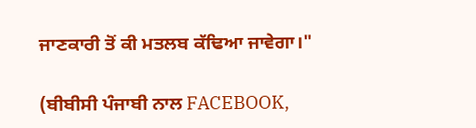ਜਾਣਕਾਰੀ ਤੋਂ ਕੀ ਮਤਲਬ ਕੱਢਿਆ ਜਾਵੇਗਾ।"

(ਬੀਬੀਸੀ ਪੰਜਾਬੀ ਨਾਲ FACEBOOK,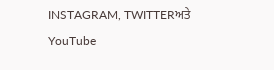INSTAGRAM, TWITTERਅਤੇ YouTube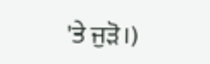'ਤੇ ਜੁੜੋ।)